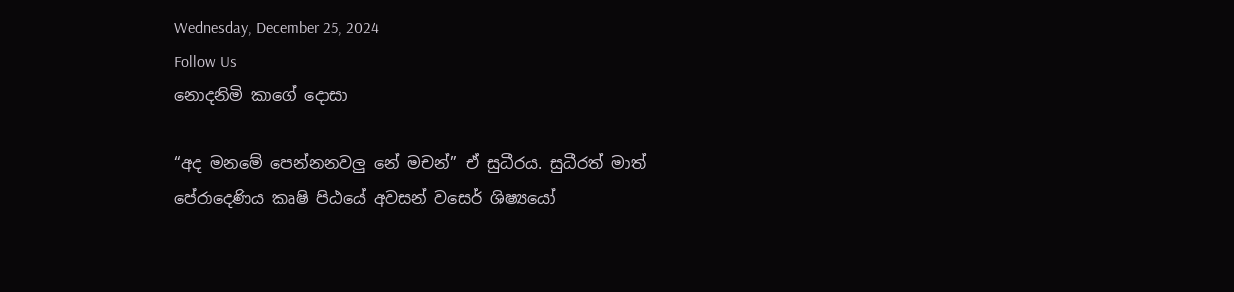Wednesday, December 25, 2024
Follow Us
නොදනිමි කාගේ දොසා

“අද මනමේ පෙන්නනවලු නේ මචන්” ඒ සුධීරය. සුධීරත් මාත් පේරාදෙණිය කෘෂි පිඨයේ අවසන් වසෙර් ශිෂ්‍යයෝ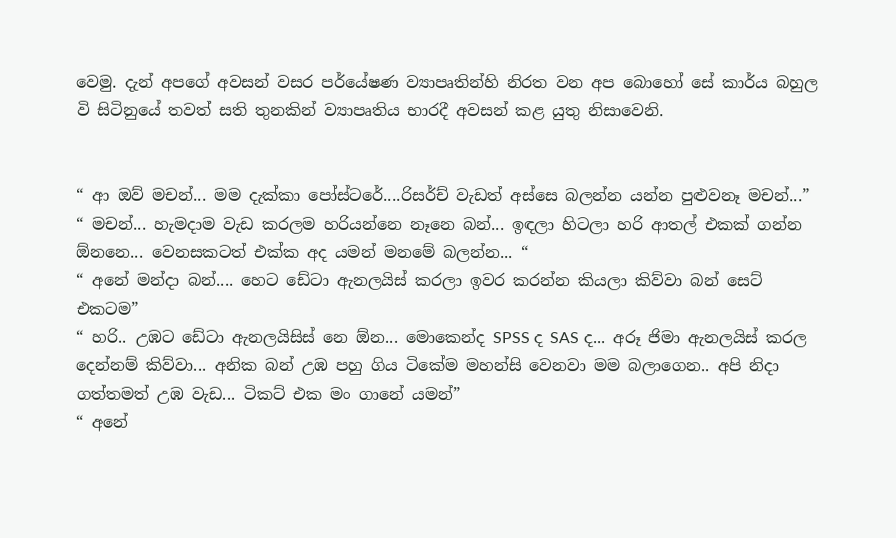වෙමු. දැන් අපගේ අවසන් වසර පර්යේෂණ ව්‍යාපෘතින්හි නිරත වන අප බොහෝ සේ කාර්ය බහුල වි සිටිනුයේ තවත් සති තුනකින් ව්‍යාපෘතිය භාරදී අවසන් කළ යුතු නිසාවෙනි.


“ ආ ඔව් මචන්... මම දැක්කා පෝස්ටරේ....රිසර්ච් වැඩත් අස්සෙ බලන්න යන්න පුළුවනෑ මචන්...”
“ මචන්... හැමදාම වැඩ කරලම හරියන්නෙ නෑනෙ බන්... ඉඳලා හිටලා හරි ආතල් එකක් ගන්න ඕනනෙ... වෙනසකටත් එක්ක අද යමන් මනමේ බලන්න... “
“ අනේ මන්දා බන්.... හෙට ඩේටා ඇනලයිස් කරලා ඉවර කරන්න කියලා කිව්වා බන් සෙට් එකටම”
“ හරි.. උඹට ඩේටා ඇනලයිසිස් නෙ ඕන... මොකෙන්ද SPSS ද SAS ද... අරූ ජිමා ඇනලයිස් කරල දෙන්නම් කිව්වා... අනික බන් උඹ පහු ගිය ටිකේම මහන්සි වෙනවා මම බලාගෙන.. අපි නිදා ගත්තමත් උඹ වැඩ... ටිකට් එක මං ගානේ යමන්”
“ අනේ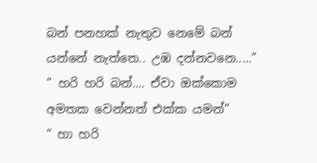බන් පනහක් නැතුව නෙමේ බන් යන්නේ නැත්තෙ.. උඹ දන්නවනෙ.....”
“ හරි හරි බන්.... ඒවා ඔක්කොම අමතක වෙන්නත් එක්ක යමන්”
“ හා හරි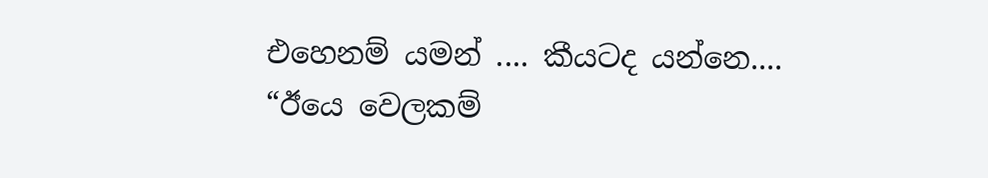එහෙනම් යමන් .... කීයටද යන්නෙ....
“ඊයෙ වෙලකම්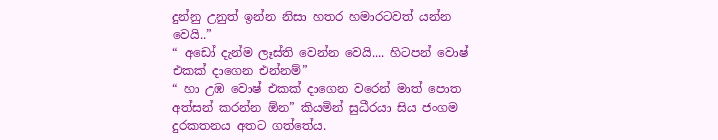දුන්නු උනුත් ඉන්න නිසා හතර හමාරටවත් යන්න වෙයි..”
“ අඩෝ දැන්ම ලෑස්ති වෙන්න වෙයි.... හිටපන් වොෂ් එකක් දාගෙන එන්නම්”
“ හා උඹ වොෂ් එකක් දාගෙන වරෙන් මාත් පොත අත්සන් කරන්න ඕන” කියමින් සුධීරයා සිය ජංගම දුරකතනය අතට ගත්තේය.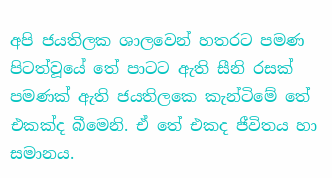අපි ජයතිලක ශාලවෙන් හතරට පමණ පිටත්වූයේ තේ පාටට ඇති සීනි රසක් පමණක් ඇති ජයතිලකෙ කැන්ටිමේ තේ එකක්ද බීමෙනි. ඒ තේ එකද ජීවිතය හා සමානය.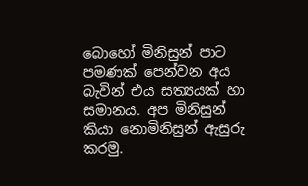බොහෝ මිනිසුන් පාට පමණක් පෙන්වන අය බැවින් එය සත්‍යයක් හා සමානය. අප මිනිසුන් කියා නොමිනිසුන් ඇසුරු කරමු.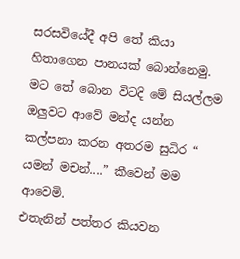සරසවියේදී අපි තේ කියා හිතාගෙන පානයක් බොන්නෙමු. මට තේ බොන විටදි මේ සියල්ලම ඔලුවට ආවේ මන්ද යන්න කල්පනා කරන අතරම සුධිර “ යමන් මචන්....” කීවෙන් මම ආවෙමි.
එතැනින් පත්තර කියවන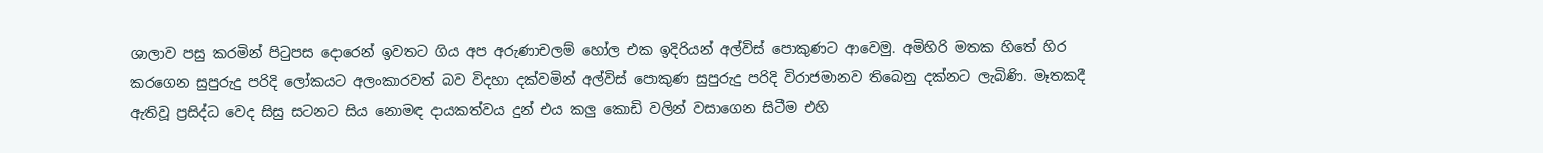ශාලාව පසු කරමින් පිටුපස දොරෙන් ඉවතට ගිය අප අරුණාචලම් හෝල එක ඉදිරියන් අල්විස් පොකුණට ආවෙමු. අමිහිරි මතක හිතේ හිර කරගෙන සුපුරුදු පරිදි ලෝකයට අලංකාරවත් බව විදහා දක්වමින් අල්විස් පොකුණ සුපුරුදු පරිදි විරාජමානව තිබෙනු දක්නට ලැබිණි. මෑතකදී ඇතිවූ ප්‍රසිද්ධ වෙද සිසු සටනට සිය නොමඳ දායකත්වය දුන් එය කලු කොඩි වලින් වසාගෙන සිටීම එහි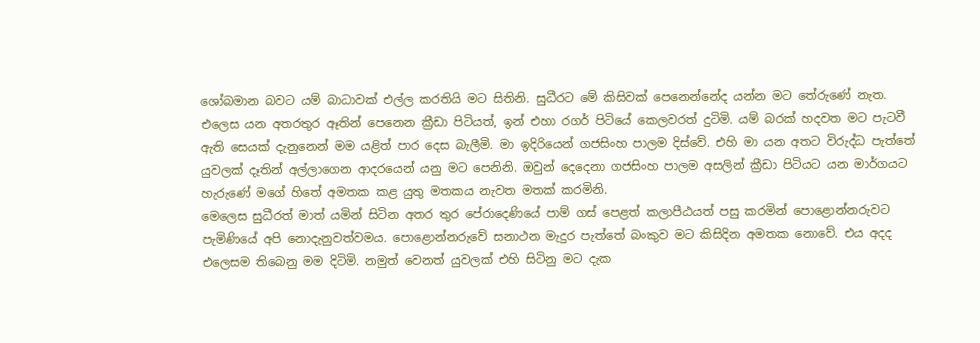ශෝබමාන බවට යම් බාධාවක් එල්ල කරතියි මට සිතිනි. සුධීරට මේ කිසිවක් පෙනෙන්නේද යන්න මට තේරුණේ නැත.
එලෙස යන අතරතුර ඈතින් පෙනෙන ක්‍රීඩා පිටියත්, ඉන් එහා රගර් පිටියේ කෙලවරත් දුටිමි. යම් බරක් හදවත මට පැටවී ඇති සෙයක් දැනුනෙන් මම යළිත් පාර දෙස බැලීමි. මා ඉදිරියෙන් ගජසිංහ පාලම දිස්වේ. එහි මා යන අතට විරුද්ධ පැත්තේ යුවලක් දෑතින් අල්ලාගෙන ආදරයෙන් යනු මට පෙනිනි. ඔවුන් දෙදෙනා ගජසිංහ පාලම අසලින් ක්‍රීඩා පිටියට යන මාර්ගයට හැරුණේ මගේ හිතේ අමතක කළ යුතු මතකය නැවත මතක් කරමිනි.
මෙලෙස සුධීරත් මාත් යමින් සිටින අතර තුර පේරාදෙණියේ පාම් ගස් පෙළත් කලාපීඨයත් පසු කරමින් පොළොන්නරුවට පැමිණියේ අපි නොදැනුවත්වමය. පොළොන්නරුවේ සනාථන මැදුර පැත්තේ බංකුව මට කිසිදින අමතක නොවේ. එය අදද එලෙසම තිබෙනු මම දිටිමි. නමුත් වෙනත් යුවලක් එහි සිටිනු මට දැක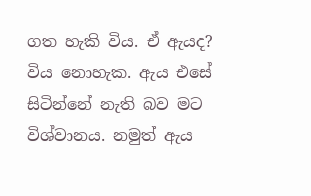ගත හැකි විය. ඒ ඇයද? විය නොහැක. ඇය එසේ සිටින්නේ නැති බව මට විශ්වානය. නමුත් ඇය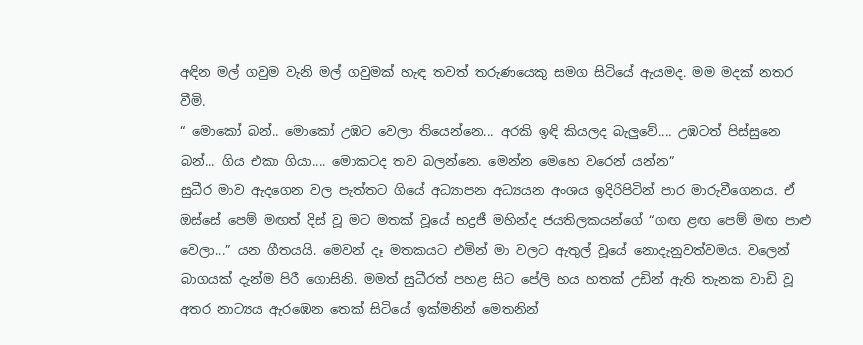අඳින මල් ගවුම වැනි මල් ගවුමක් හැඳ තවත් තරුණයෙකු සමග සිටියේ ඇයමද. මම මදක් නතර වීමි.
“ මොකෝ බන්.. මොකෝ උඹට වෙලා තියෙන්නෙ... අරකි ඉඳි කියලද බැලුවේ.... උඹටත් පිස්සුනෙ බන්... ගිය එකා ගියා.... මොකටද තව බලන්නෙ. මෙන්න මෙහෙ වරෙන් යන්න”
සුධීර මාව ඇදගෙන වල පැත්තට ගියේ අධ්‍යාපන අධ්‍යයන අංශය ඉදිරිපිටින් පාර මාරුවීගෙනය. ඒ ඔස්සේ පෙම් මඟත් දිස් වූ මට මතක් වූයේ භද්‍රජී මහින්ද ජයතිලකයන්ගේ “ගඟ ළඟ පෙම් මඟ පාළු වෙලා...” යන ගීතයයි. මෙවන් දෑ මතකයට එමින් මා වලට ඇතුල් වූයේ නොදැනුවත්වමය. වලෙන් බාගයක් දැන්ම පිරී ගොසිනි. මමත් සුධීරත් පහළ සිට පේලි හය හතක් උඩින් ඇති තැනක වාඩි වූ අතර නාට්‍යය ඇරඹෙන තෙක් සිටියේ ඉක්මනින් මෙතනින්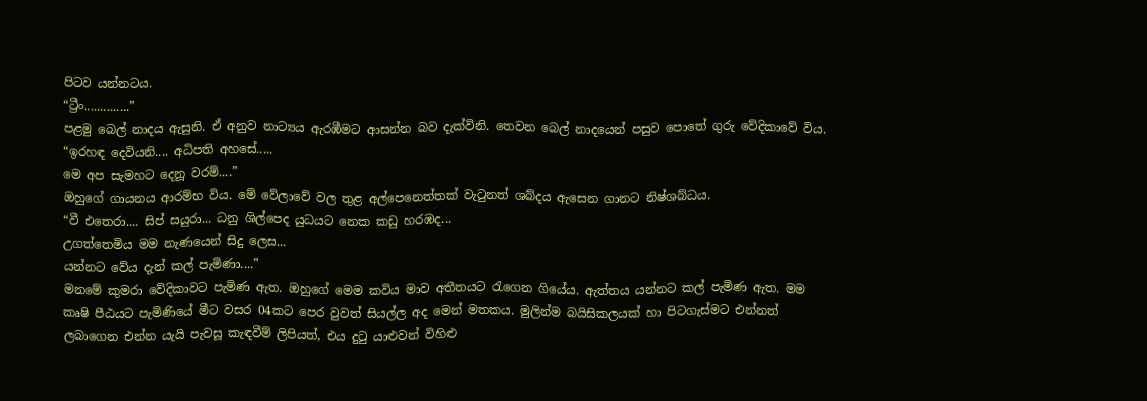පිටව යන්නටය.
“ට්‍රීං..............”
පළමු බෙල් නාදය ඇසුනි. ඒ අනුව නාට්‍යය ඇරඹීමට ආසන්න බව දැක්විනි. තෙවන බෙල් නාදයෙන් පසුව පොතේ ගුරු වේදිකාවේ විය.
“ඉරහඳ දෙවියනි.... අධිපති අහසේ.....
මෙ අප සැමහට දෙනූ වරම්....”
ඔහුගේ ගායනය ආරම්භ විය. මේ වේලාවේ වල තුළ අල්පෙනෙත්තක් වැටුනත් ශබ්දය ඇසෙන ගානට නිෂ්ශබ්ධය.
“වී එතෙරා.... සිප් සයුරා... ධනු ශිල්පෙද යුධයට නෙක කඩු හරඹද...
උගත්තෙමිය මම නැණයෙන් සිදු ලෙස...
යන්නට වේය දැන් කල් පැමිණා....”
මනමේ කුමරා වේදිකාවට පැමිණ ඇත. ඔහුගේ මෙම කවිය මාව අතීතයට රැගෙන ගියේය. ඇත්තය යන්නට කල් පැමිණ ඇත. මම කෘෂි පීඨයට පැමිණියේ මීට වසර 04කට පෙර වුවත් සියල්ල අද මෙන් මතකය. මුලින්ම බයිසිකලයක් හා පිටගැස්මට එන්නත් ලබාගෙන එන්න යැයි පැවසූ කැඳවීම් ලිපියත්, එය දුටු යාළුවන් විහිළු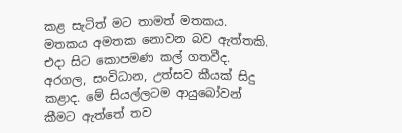කළ සැටිත් මට තාමත් මතකය. මතකය අමතක නොවන බව ඇත්තකි. එදා සිට කොපමණ කල් ගතවීද. අරගල, සංවිධාන, උත්සව කීයක් සිදු කළාද. මේ සියල්ලටම ආයුබෝවන් කීමට ඇත්තේ තව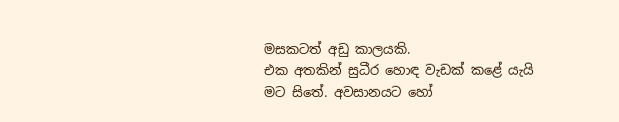මසකටත් අඩු කාලයකි.
එක අතකින් සුධීර හොඳ වැඩක් කළේ යැයි මට සිතේ. අවසානයට හෝ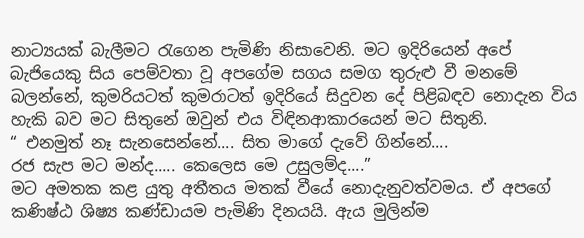නාට්‍යයක් බැලීමට රැගෙන පැමිණි නිසාවෙනි. මට ඉදිරියෙන් අපේ බැජියෙකු සිය පෙම්වතා වූ අපගේම සගය සමග තුරුළු වී මනමේ බලන්නේ, කුමරියටත් කුමරාටත් ඉදිරියේ සිදුවන දේ පිළිබඳව නොදැන විය හැකි බව මට සිතුනේ ඔවුන් එය විඳිනආකාරයෙන් මට සිතුනි.
“ එනමුත් නෑ සැනසෙන්නේ.... සිත මාගේ දැවේ ගින්නේ....
රජ සැප මට මන්ද..... කෙලෙස මෙ උසුලම්ද....”
මට අමතක කළ යුතු අතීතය මතක් වීයේ නොදැනුවත්වමය. ඒ අපගේ කණිෂ්ඨ ශිෂ්‍ය කණ්ඩායම පැමිණි දිනයයි. ඇය මුලින්ම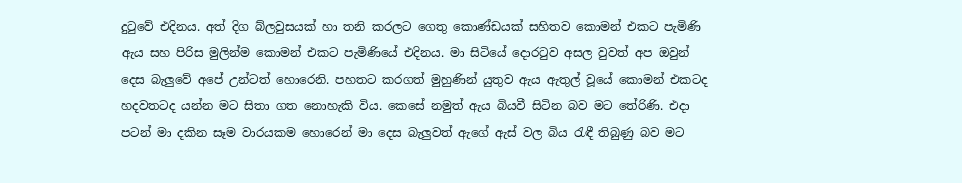දුටුවේ එදිනය. අත් දිග බ්ලවුසයක් හා තනි කරලට ගෙතු කොණ්ඩයක් සහිතව කොමන් එකට පැමිණි ඇය සහ පිරිස මුලින්ම කොමන් එකට පැමිණියේ එදිනය. මා සිටියේ දොරටුව අසල වුවත් අප ඔවුන් දෙස බැලුවේ අපේ උන්ටත් හොරෙනි. පහතට කරගත් මුහුණින් යුතුව ඇය ඇතුල් වූයේ කොමන් එකටද හදවතටද යන්න මට සිතා ගත නොහැකි විය. කෙසේ නමුත් ඇය බියවී සිටින බව මට තේරිණි. එදා පටන් මා දකින සෑම වාරයකම හොරෙන් මා දෙස බැලුවත් ඇගේ ඇස් වල බිය රැඳී තිබුණු බව මට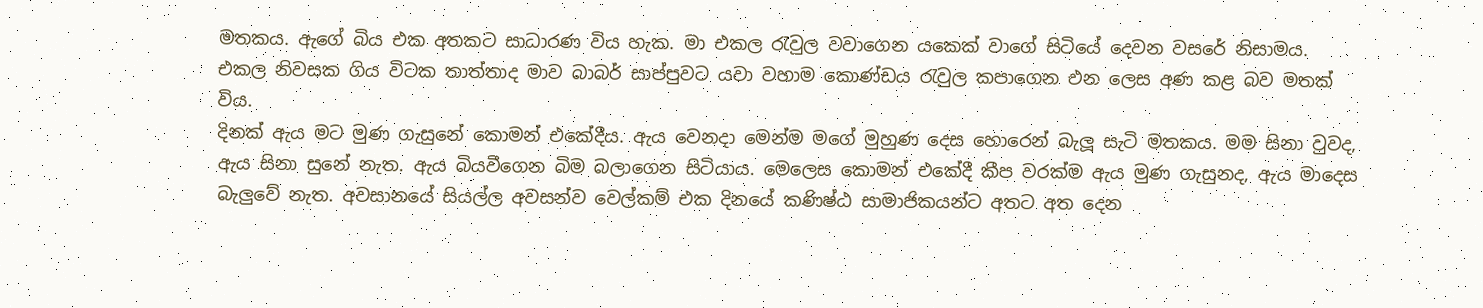මතකය. ඇගේ බිය එක අතකට සාධාරණ විය හැක. මා එකල රැවුල වවාගෙන යකෙක් වාගේ සිටියේ දෙවන වසරේ නිසාමය. එකල නිවසක ගිය විටක තාත්තාද මාව බාබර් සාප්පුවට යවා වහාම කොණ්ඩය රැවුල කපාගෙන එන ලෙස අණ කළ බව මතක් විය.
දිනක් ඇය මට මුණ ගැසුනේ කොමන් එකේදීය. ඇය වෙනදා මෙන්ම මගේ මුහුණ දෙස හොරෙන් බැලූ සැටි මතකය. මම සිනා වුවද, ඇය සිනා සුනේ නැත. ඇය බියවීගෙන බිම බලාගෙන සිටියාය. මෙලෙස කොමන් එකේදී කීප වරක්ම ඇය මුණ ගැසුනද, ඇය මාදෙස බැලුවේ නැත. අවසානයේ සියල්ල අවසන්ව වෙල්කම් එක දිනයේ කණිෂ්ඨ සාමාජිකයන්ට අතට අත දෙන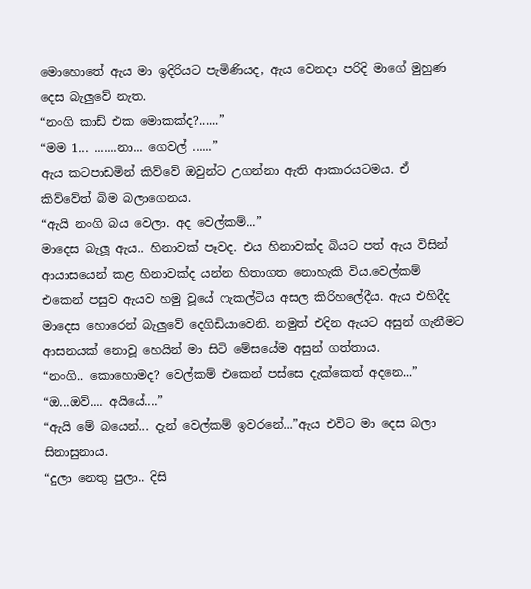මොහොතේ ඇය මා ඉදිරියට පැමිණියද, ඇය වෙනදා පරිදි මාගේ මුහුණ දෙස බැලුවේ නැත.
“නංගි කාඩ් එක මොකක්ද?......”
“මම 1... .......නා... ගෙවල් ......”
ඇය කටපාඩමින් කිව්වේ ඔවුන්ට උගන්නා ඇති ආකාරයටමය. ඒ කිව්වේත් බිම බලාගෙනය.
“ඇයි නංගි බය වෙලා. අද වෙල්කම්...”
මාදෙස බැලූ ඇය.. හිනාවක් පෑවද. එය හිනාවක්ද බියට පත් ඇය විසින් ආයාසයෙන් කළ හිනාවක්ද යන්න හිතාගත නොහැකි විය.වෙල්කම් එකෙන් පසුව ඇයව හමු වූයේ ෆැකල්ටිය අසල කිරිහලේදීය. ඇය එහිදීද මාදෙස හොරෙන් බැලුවේ දෙගිඩියාවෙනි. නමුත් එදින ඇයට අසුන් ගැනීමට ආසනයක් නොවූ හෙයින් මා සිටි මේසයේම අසුන් ගත්තාය.
“නංගි.. කොහොමද? වෙල්කම් එකෙන් පස්සෙ දැක්කෙත් අදනෙ...”
“ඔ...ඔව්.... අයියේ....”
“ඇයි මේ බයෙන්... දැන් වෙල්කම් ඉවරනේ...”ඇය එවිට මා දෙස බලා සිනාසුනාය.
“දුලා නෙතු පුලා.. දිසි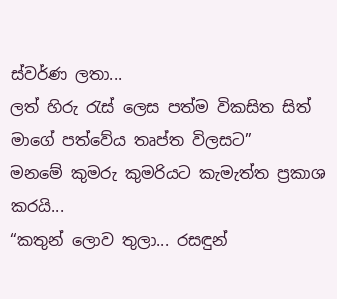ස්වර්ණ ලතා...
ලත් හිරු රැස් ලෙස පත්ම විකසිත සිත් මාගේ පත්වේය තෘප්ත විලසට”
මනමේ කුමරු කුමරියට කැමැත්ත ප්‍රකාශ කරයි...
“කතුන් ලොව තුලා... රසඳුන්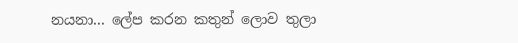නයනා... ලේප කරන කතුන් ලොව තුලා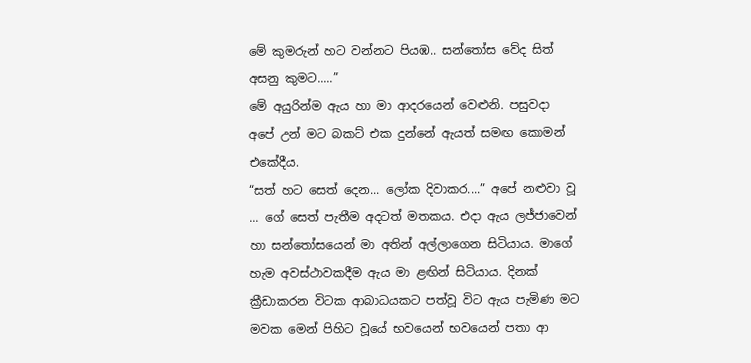මේ කුමරුන් හට වන්නට පියඹ.. සන්තෝස වේද සිත් අසනු කුමට.....”
මේ අයුරින්ම ඇය හා මා ආදරයෙන් වෙළුනි. පසුවදා අපේ උන් මට බකට් එක දුන්නේ ඇයත් සමඟ කොමන් එකේදීය.
“සත් හට සෙත් දෙන... ලෝක දිවාකර....” අපේ නළුවා වූ ... ගේ සෙත් පැතීම අදටත් මතකය. එදා ඇය ලජ්ජාවෙන් හා සන්තෝසයෙන් මා අතින් අල්ලාගෙන සිටියාය. මාගේ හැම අවස්ථාවකදීම ඇය මා ළඟින් සිටියාය. දිනක් ක්‍රීඩාකරන විටක ආබාධයකට පත්වූ විට ඇය පැමිණ මට මවක මෙන් පිහිට වූයේ භවයෙන් භවයෙන් පතා ආ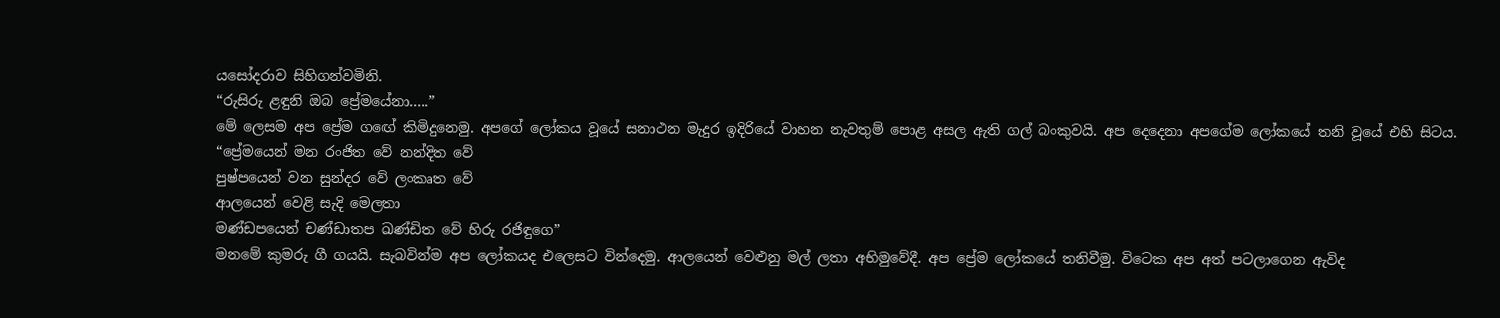යසෝදරාව සිහිගන්වමිනි.
“රුසිරු ළඳුනි ඔබ ප්‍රේමයේනා.....”
මේ ලෙසම අප ප්‍රේම ගඟේ කිමිදුනෙමු. අපගේ ලෝකය වූයේ සනාථන මැදුර ඉදිරියේ වාහන නැවතුම් පොළ අසල ඇති ගල් බංකුවයි. අප දෙදෙනා අපගේම ලෝකයේ තනි වූයේ එහි සිටය.
“ප්‍රේමයෙන් මන රංජිත වේ නන්දිත වේ
පුෂ්පයෙන් වන සුන්දර වේ ලංකෘත වේ
ආලයෙන් වෙළි සැදි මෙලතා
මණ්ඩපයෙන් චණ්ඩාතප ඛණ්ඩිත වේ හිරු රජිඳුගෙ”
මනමේ කුමරු ගී ගයයි. සැබවින්ම අප ලෝකයද එලෙසට වින්දෙමු. ආලයෙන් වෙළුනු මල් ලතා අභිමුවේදී. අප ප්‍රේම ලෝකයේ තනිවීමු. විටෙක අප අත් පටලාගෙන ඇවිද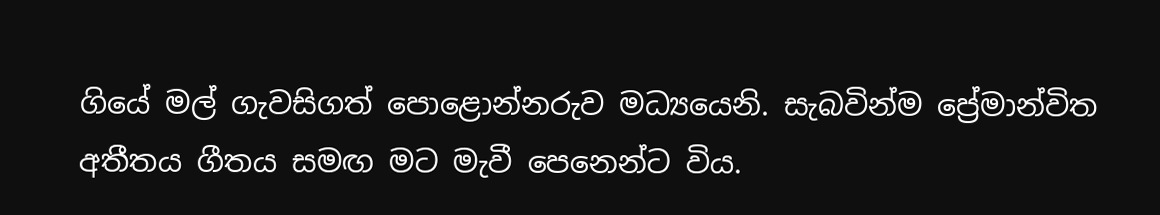ගියේ මල් ගැවසිගත් පොළොන්නරුව මධ්‍යයෙනි. සැබවින්ම ප්‍රේමාන්විත අතීතය ගීතය සමඟ මට මැවී පෙනෙන්ට විය.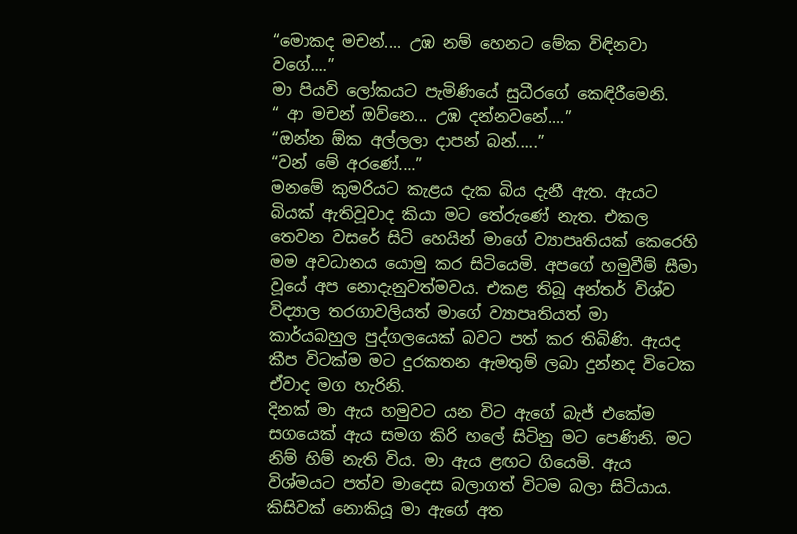“මොකද මචන්.... උඹ නම් හෙනට මේක විඳිනවා වගේ....”
මා පියවි ලෝකයට පැමිණියේ සුධීරගේ කෙඳිරීමෙනි.
“ ආ මචන් ඔව්නෙ... උඹ දන්නවනේ....”
“ඔන්න ඕක අල්ලලා දාපන් බන්.....”
“වන් මේ අරණේ....”
මනමේ කුමරියට කැළය දැක බිය දැනී ඇත. ඇයට බියක් ඇතිවූවාද කියා මට තේරුණේ නැත. එකල තෙවන වසරේ සිටි හෙයින් මාගේ ව්‍යාපෘතියක් කෙරෙහි මම අවධානය යොමු කර සිටියෙමි. අපගේ හමුවීම් සීමා වූයේ අප නොදැනුවත්මවය. එකළ තිබූ අන්තර් විශ්ව විද්‍යාල තරගාවලියත් මාගේ ව්‍යාපෘතියත් මා කාර්යබහුල පුද්ගලයෙක් බවට පත් කර තිබිණි. ඇයද කීප විටක්ම මට දුරකතන ඇමතුම් ලබා දුන්නද විටෙක ඒවාද මග හැරිනි.
දිනක් මා ඇය හමුවට යන විට ඇගේ බැජ් එකේම සගයෙක් ඇය සමග කිරි හලේ සිටිනු මට පෙණිනි. මට නිම් හිම් නැති විය. මා ඇය ළඟට ගියෙමි. ඇය විශ්මයට පත්ව මාදෙස බලාගත් විටම බලා සිටියාය. කිසිවක් නොකියූ මා ඇගේ අත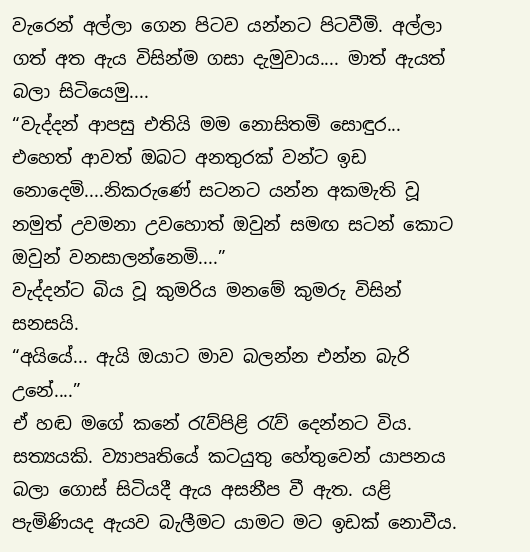වැරෙන් අල්ලා ගෙන පිටව යන්නට පිටවීමි. අල්ලා ගත් අත ඇය විසින්ම ගසා දැමුවාය.... මාත් ඇයත් බලා සිටියෙමු....
“වැද්දන් ආපසු එතියි මම නොසිතමි සොඳුර... එහෙත් ආවත් ඔබට අනතුරක් වන්ට ඉඩ නොදෙමි....නිකරුණේ සටනට යන්න අකමැති වූ නමුත් උවමනා උවහොත් ඔවුන් සමඟ සටන් කොට ඔවුන් වනසාලන්නෙමි....”
වැද්දන්ට බිය වූ කුමරිය මනමේ කුමරු විසින් සනසයි.
“අයියේ... ඇයි ඔයාට මාව බලන්න එන්න බැරි උනේ....”
ඒ හඬ මගේ කනේ රැව්පිළි රැව් දෙන්නට විය. සත්‍යයකි. ව්‍යාපෘතියේ කටයුතු හේතුවෙන් යාපනය බලා ගොස් සිටියදී ඇය අසනීප වී ඇත. යළි පැමිණියද ඇයව බැලීමට යාමට මට ඉඩක් නොවීය.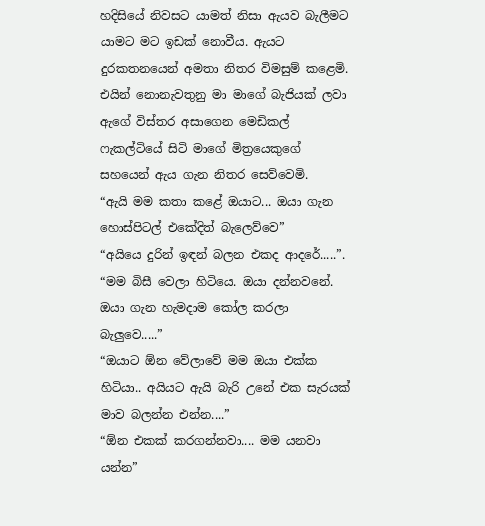හදිසියේ නිවසට යාමත් නිසා ඇයව බැලීමට යාමට මට ඉඩක් නොවීය. ඇයට දුරකතනයෙන් අමතා නිතර විමසුම් කළෙමි. එයින් නොනැවතුනු මා මාගේ බැජියක් ලවා ඇගේ විස්තර අසාගෙන මෙඩිකල් ෆැකල්ටියේ සිටි මාගේ මිත්‍රයෙකුගේ සහයෙන් ඇය ගැන නිතර සෙව්වෙමි.
“ඇයි මම කතා කළේ ඔයාට... ඔයා ගැන හොස්පිටල් එකේදිත් බැලෙව්වෙ”
“අයියෙ දුරින් ඉඳන් බලන එකද ආදරේ.....”.
“මම බිසී වෙලා හිටියෙ. ඔයා දන්නවනේ. ඔයා ගැන හැමදාම කෝල කරලා බැලුවෙ.....”
“ඔයාට ඕන වේලාවේ මම ඔයා එක්ක හිටියා.. අයියට ඇයි බැරි උනේ එක සැරයක් මාව බලන්න එන්න....”
“ඕන එකක් කරගන්නවා.... මම යනවා යන්න”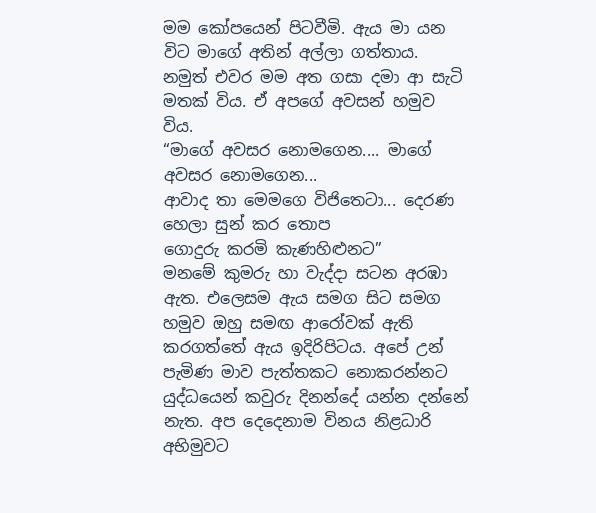මම කෝපයෙන් පිටවීමි. ඇය මා යන විට මාගේ අතින් අල්ලා ගත්තාය. නමුත් එවර මම අත ගසා දමා ආ සැටි මතක් විය. ඒ අපගේ අවසන් හමුව විය.
“මාගේ අවසර නොමගෙන.... මාගේ අවසර නොමගෙන...
ආවාද තා මෙමගෙ විජිතෙටා... දෙරණ හෙලා සුන් කර තොප
ගොදුරු කරමි කැණහිළුනට”
මනමේ කුමරු හා වැද්දා සටන අරඹා ඇත. එලෙසම ඇය සමග සිට සමග හමුව ඔහු සමඟ ආරෝවක් ඇති කරගත්තේ ඇය ඉදිරිපිටය. අපේ උන් පැමිණ මාව පැත්තකට නොකරන්නට යුද්ධයෙන් කවුරු දිනන්දේ යන්න දන්නේ නැත. අප දෙදෙනාම විනය නිළධාරි අභිමුවට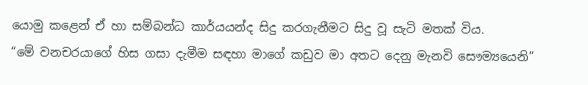යොමු කළෙන් ඒ හා සම්බන්ධ කාර්යයන්ද සිදු කරගැනීමට සිදු වූ සැටි මතක් විය.
“මේ වනචරයාගේ හිස ගසා දැමීම සඳහා මාගේ කඩුව මා අතට දෙනු මැනවි සෞම්‍යයෙනි”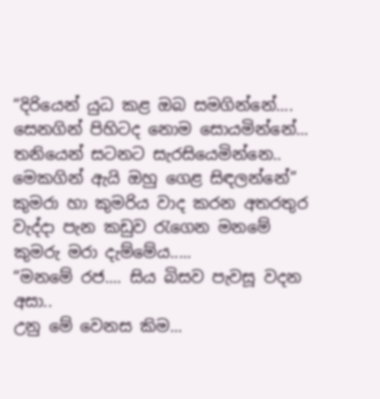“දිරියෙන් යුධ කළ ඔබ සමගින්නේ.... සෙනගින් පිහිටද නොම සොයමින්නේ... තනියෙන් සටනට සැරසියෙමින්නෙ.. මෙකගින් ඇයි ඔහු ගෙළ සිඳලන්නේ”
කුමරා හා කුමරිය වාද කරන අතරතුර වැද්දා පැන කඩුව රැගෙන මනමේ කුමරු මරා දැම්මේය.....
“මනමේ රජ.... සිය බිසව පැවසූ වදන අසා..
උනු මේ වෙනස කිම...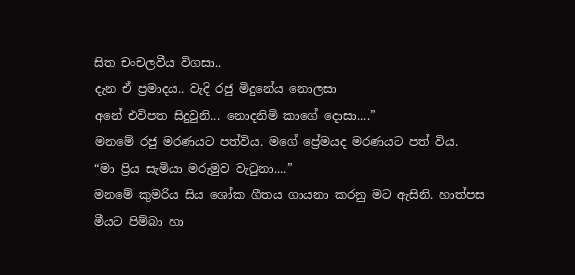සිත චංචලවීය විගසා..
දැන ඒ ප්‍රමාදය.. වැදි රජු මිදුනේය නොලසා
අනේ එවිපත සිදුවුනි... නොදනිමි කාගේ දොසා....”
මනමේ රජු මරණයට පත්විය. මගේ ප්‍රේමයද මරණයට පත් විය.
“මා ප්‍රිය සැමියා මරුමුව වැටුනා....”
මනමේ කුමරිය සිය ශෝක ගීතය ගායනා කරනු මට ඇසිනි. හාත්පස මීයට පිම්බා හා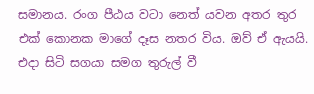සමානය. රංග පීඨය වටා නෙත් යවන අතර තුර එක් කොනක මාගේ දෑස නතර විය. ඔව් ඒ ඇයයි. එදා සිටි සගයා සමග තුරුල් වී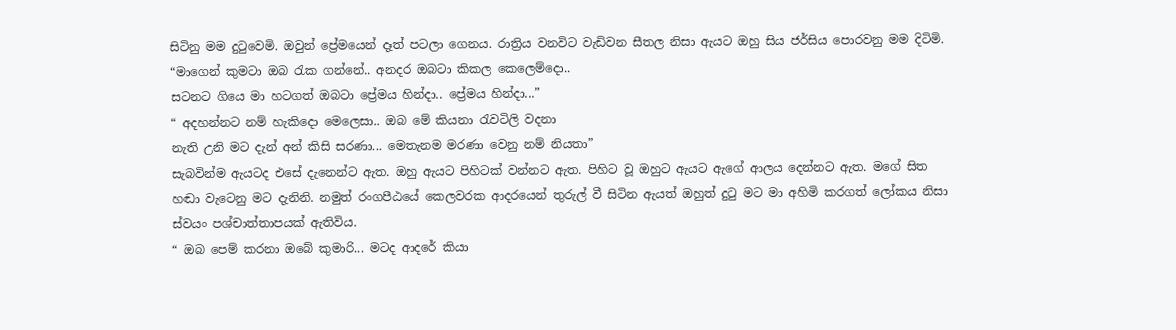සිටිනු මම දුටුවෙමි. ඔවුන් ප්‍රේමයෙන් දෑත් පටලා ගෙනය. රාත්‍රිය වනවිට වැඩිවන සීතල නිසා ඇයට ඔහු සිය ජර්සිය පොරවනු මම දිටිමි.
“මාගෙන් කුමටා ඔබ රැක ගන්නේ.. අනදර ඔබටා කිකල කෙලෙම්දො..
සටනට ගියෙ මා හටගත් ඔබටා ප්‍රේමය හින්දා.. ප්‍රේමය හින්දා...”
“ අදහන්නට නම් හැකිදො මෙලෙසා.. ඔබ මේ කියනා රැවටිලි වදනා
නැති උනි මට දැන් අන් කිසි සරණා... මෙතැනම මරණා වෙනු නම් නියතා”
සැබවින්ම ඇයටද එසේ දැනෙන්ට ඇත. ඔහු ඇයට පිහිටක් වන්නට ඇත. පිහිට වූ ඔහුට ඇයට ඇගේ ආලය දෙන්නට ඇත. මගේ සිත හඬා වැටෙනු මට දැනිනි. නමුත් රංගපීඨයේ කෙලවරක ආදරයෙන් තුරුල් වී සිටින ඇයත් ඔහුත් දුටු මට මා අහිමි කරගත් ලෝකය නිසා ස්වයං පශ්චාත්තාපයක් ඇතිවිය.
“ ඔබ පෙම් කරනා ඔබේ කුමාරි... මටද ආදරේ කියා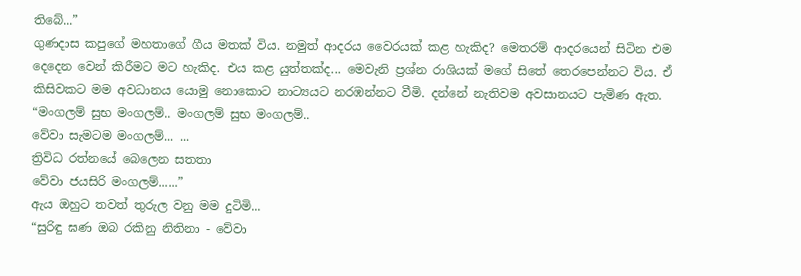තිබේ...”
ගුණදාස කපුගේ මහතාගේ ගීය මතක් විය. නමුත් ආදරය වෛරයක් කළ හැකිද? මෙතරම් ආදරයෙන් සිටින එම දෙදෙන වෙන් කිරීමට මට හැකිද. එය කළ යුත්තක්ද... මෙවැනි ප්‍රශ්න රාශියක් මගේ සිතේ තෙරපෙන්නට විය. ඒ කිසිවකට මම අවධානය යොමු නොකොට නාට්‍යයට නරඹන්නට වීමි. දන්නේ නැතිවම අවසානයට පැමිණ ඇත.
“මංගලම් සුභ මංගලම්.. මංගලම් සුභ මංගලම්..
වේවා සැමටම මංගලම්... ...
ත්‍රිවිධ රත්නයේ බෙලෙන සතතා
වේවා ජයසිරි මංගලම්......”
ඇය ඔහුට තවත් තුරුල වනු මම දුටිමි...
“සුරිඳු ඝණ ඔබ රකිනු නිතිනා - වේවා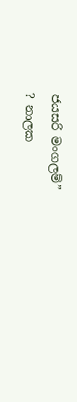ජයසරි මංගලම්”
? නාලක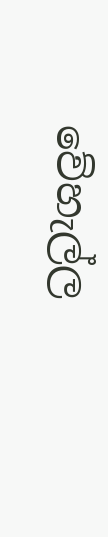වේහැල්ල